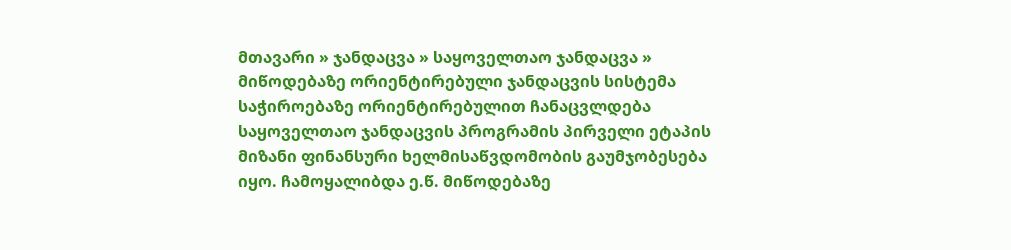მთავარი » ჯანდაცვა » საყოველთაო ჯანდაცვა » მიწოდებაზე ორიენტირებული ჯანდაცვის სისტემა საჭიროებაზე ორიენტირებულით ჩანაცვლდება
საყოველთაო ჯანდაცვის პროგრამის პირველი ეტაპის მიზანი ფინანსური ხელმისაწვდომობის გაუმჯობესება იყო. ჩამოყალიბდა ე.წ. მიწოდებაზე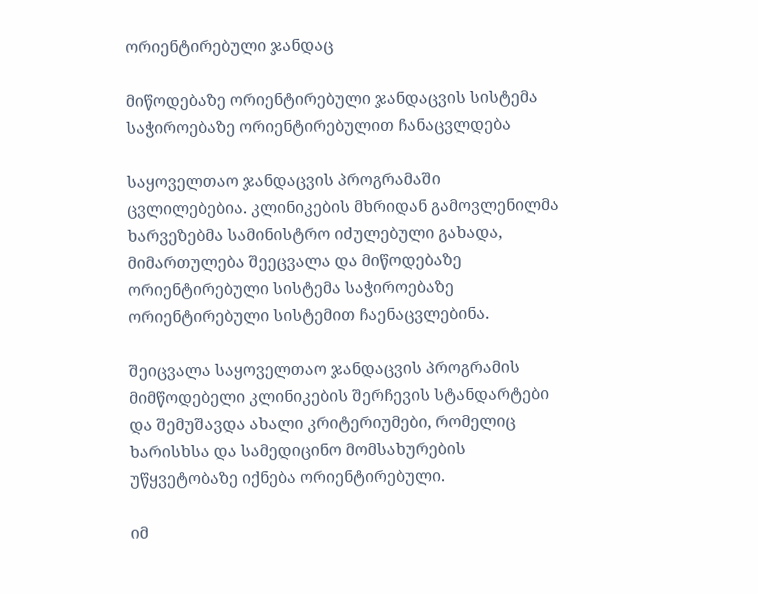ორიენტირებული ჯანდაც

მიწოდებაზე ორიენტირებული ჯანდაცვის სისტემა საჭიროებაზე ორიენტირებულით ჩანაცვლდება

საყოველთაო ჯანდაცვის პროგრამაში ცვლილებებია. კლინიკების მხრიდან გამოვლენილმა ხარვეზებმა სამინისტრო იძულებული გახადა, მიმართულება შეეცვალა და მიწოდებაზე ორიენტირებული სისტემა საჭიროებაზე ორიენტირებული სისტემით ჩაენაცვლებინა.

შეიცვალა საყოველთაო ჯანდაცვის პროგრამის მიმწოდებელი კლინიკების შერჩევის სტანდარტები და შემუშავდა ახალი კრიტერიუმები, რომელიც ხარისხსა და სამედიცინო მომსახურების უწყვეტობაზე იქნება ორიენტირებული.

იმ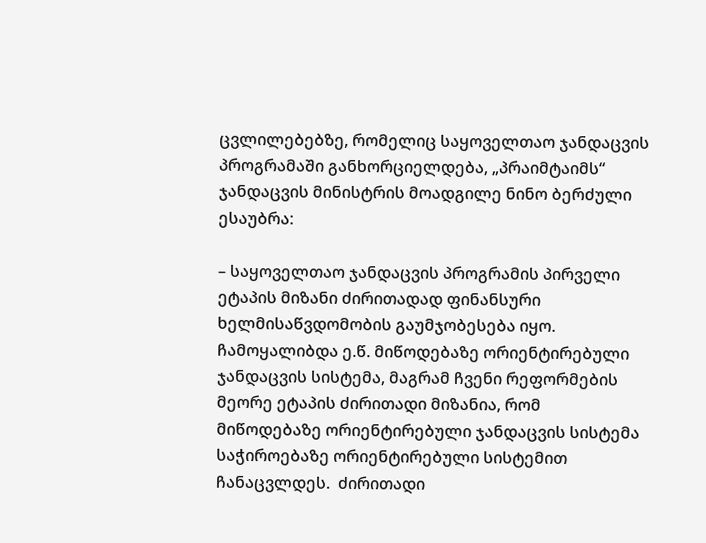ცვლილებებზე, რომელიც საყოველთაო ჯანდაცვის პროგრამაში განხორციელდება, „პრაიმტაიმს“ ჯანდაცვის მინისტრის მოადგილე ნინო ბერძული ესაუბრა:

– საყოველთაო ჯანდაცვის პროგრამის პირველი ეტაპის მიზანი ძირითადად ფინანსური ხელმისაწვდომობის გაუმჯობესება იყო. ჩამოყალიბდა ე.წ. მიწოდებაზე ორიენტირებული ჯანდაცვის სისტემა, მაგრამ ჩვენი რეფორმების მეორე ეტაპის ძირითადი მიზანია, რომ მიწოდებაზე ორიენტირებული ჯანდაცვის სისტემა საჭიროებაზე ორიენტირებული სისტემით ჩანაცვლდეს.  ძირითადი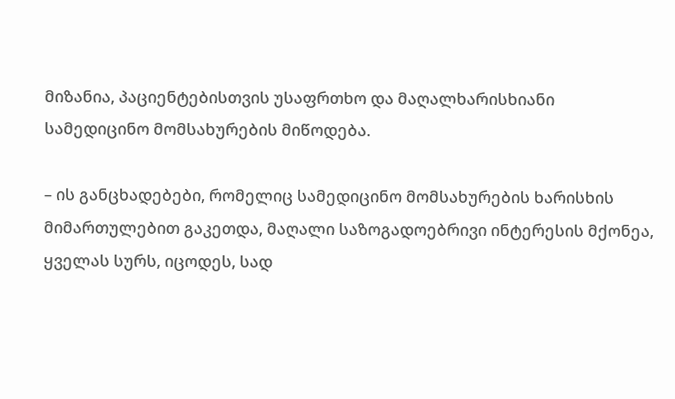მიზანია, პაციენტებისთვის უსაფრთხო და მაღალხარისხიანი სამედიცინო მომსახურების მიწოდება.

– ის განცხადებები, რომელიც სამედიცინო მომსახურების ხარისხის მიმართულებით გაკეთდა, მაღალი საზოგადოებრივი ინტერესის მქონეა, ყველას სურს, იცოდეს, სად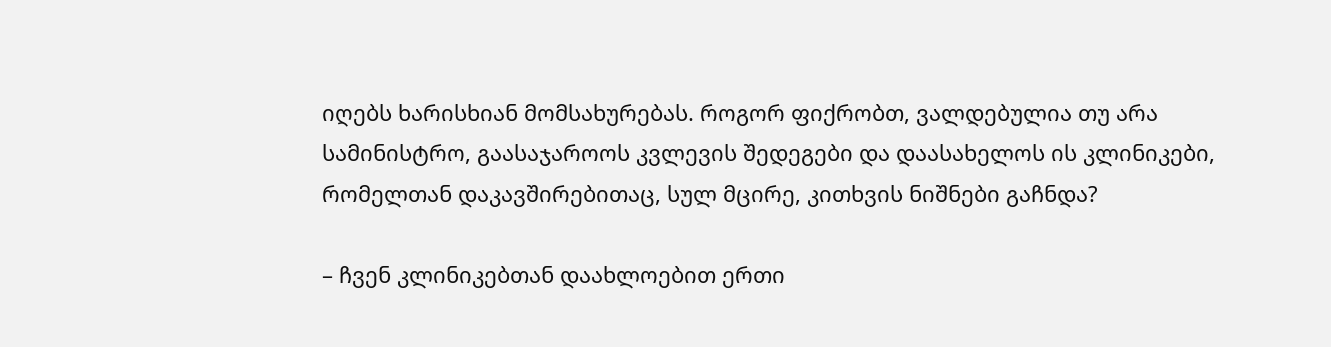იღებს ხარისხიან მომსახურებას. როგორ ფიქრობთ, ვალდებულია თუ არა სამინისტრო, გაასაჯაროოს კვლევის შედეგები და დაასახელოს ის კლინიკები, რომელთან დაკავშირებითაც, სულ მცირე, კითხვის ნიშნები გაჩნდა?

– ჩვენ კლინიკებთან დაახლოებით ერთი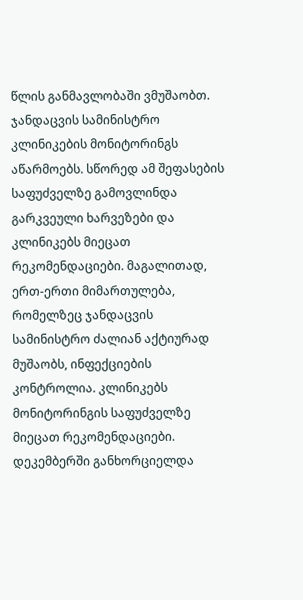წლის განმავლობაში ვმუშაობთ. ჯანდაცვის სამინისტრო კლინიკების მონიტორინგს აწარმოებს. სწორედ ამ შეფასების საფუძველზე გამოვლინდა გარკვეული ხარვეზები და კლინიკებს მიეცათ რეკომენდაციები. მაგალითად, ერთ-ერთი მიმართულება, რომელზეც ჯანდაცვის სამინისტრო ძალიან აქტიურად მუშაობს, ინფექციების კონტროლია. კლინიკებს მონიტორინგის საფუძველზე მიეცათ რეკომენდაციები. დეკემბერში განხორციელდა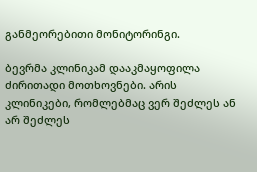განმეორებითი მონიტორინგი.

ბევრმა კლინიკამ დააკმაყოფილა ძირითადი მოთხოვნები. არის კლინიკები, რომლებმაც ვერ შეძლეს ან არ შეძლეს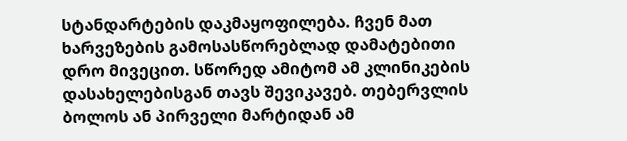სტანდარტების დაკმაყოფილება. ჩვენ მათ ხარვეზების გამოსასწორებლად დამატებითი დრო მივეცით. სწორედ ამიტომ ამ კლინიკების დასახელებისგან თავს შევიკავებ. თებერვლის ბოლოს ან პირველი მარტიდან ამ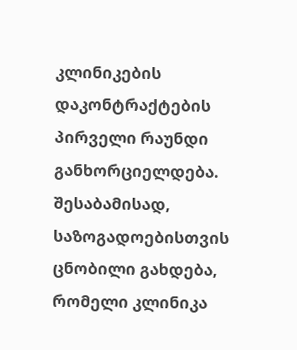კლინიკების დაკონტრაქტების პირველი რაუნდი განხორციელდება. შესაბამისად, საზოგადოებისთვის ცნობილი გახდება, რომელი კლინიკა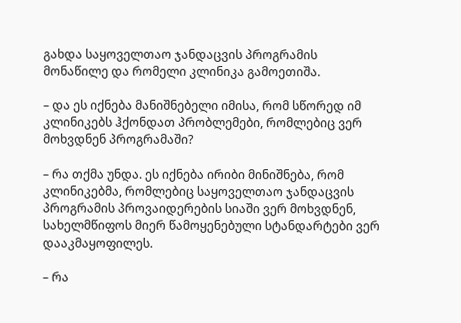გახდა საყოველთაო ჯანდაცვის პროგრამის მონაწილე და რომელი კლინიკა გამოეთიშა.

– და ეს იქნება მანიშნებელი იმისა, რომ სწორედ იმ კლინიკებს ჰქონდათ პრობლემები, რომლებიც ვერ მოხვდნენ პროგრამაში?

– რა თქმა უნდა. ეს იქნება ირიბი მინიშნება, რომ კლინიკებმა, რომლებიც საყოველთაო ჯანდაცვის პროგრამის პროვაიდერების სიაში ვერ მოხვდნენ, სახელმწიფოს მიერ წამოყენებული სტანდარტები ვერ დააკმაყოფილეს.

– რა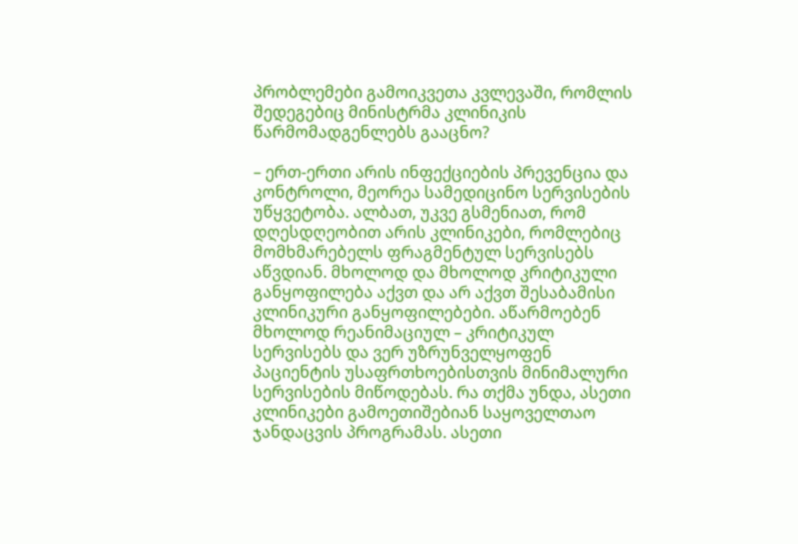პრობლემები გამოიკვეთა კვლევაში, რომლის შედეგებიც მინისტრმა კლინიკის წარმომადგენლებს გააცნო?

– ერთ-ერთი არის ინფექციების პრევენცია და კონტროლი, მეორეა სამედიცინო სერვისების უწყვეტობა. ალბათ, უკვე გსმენიათ, რომ დღესდღეობით არის კლინიკები, რომლებიც მომხმარებელს ფრაგმენტულ სერვისებს აწვდიან. მხოლოდ და მხოლოდ კრიტიკული განყოფილება აქვთ და არ აქვთ შესაბამისი კლინიკური განყოფილებები. აწარმოებენ მხოლოდ რეანიმაციულ – კრიტიკულ სერვისებს და ვერ უზრუნველყოფენ პაციენტის უსაფრთხოებისთვის მინიმალური სერვისების მიწოდებას. რა თქმა უნდა, ასეთი კლინიკები გამოეთიშებიან საყოველთაო ჯანდაცვის პროგრამას. ასეთი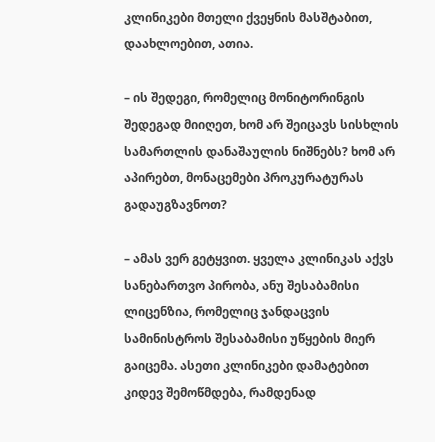კლინიკები მთელი ქვეყნის მასშტაბით, დაახლოებით, ათია.

– ის შედეგი, რომელიც მონიტორინგის შედეგად მიიღეთ, ხომ არ შეიცავს სისხლის სამართლის დანაშაულის ნიშნებს? ხომ არ აპირებთ, მონაცემები პროკურატურას გადაუგზავნოთ?

– ამას ვერ გეტყვით. ყველა კლინიკას აქვს სანებართვო პირობა, ანუ შესაბამისი ლიცენზია, რომელიც ჯანდაცვის სამინისტროს შესაბამისი უწყების მიერ გაიცემა. ასეთი კლინიკები დამატებით კიდევ შემოწმდება, რამდენად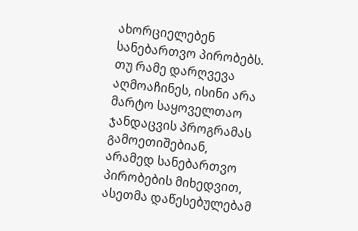ახორციელებენ სანებართვო პირობებს. თუ რამე დარღვევა აღმოაჩინეს, ისინი არა მარტო საყოველთაო ჯანდაცვის პროგრამას გამოეთიშებიან, არამედ სანებართვო პირობების მიხედვით, ასეთმა დაწესებულებამ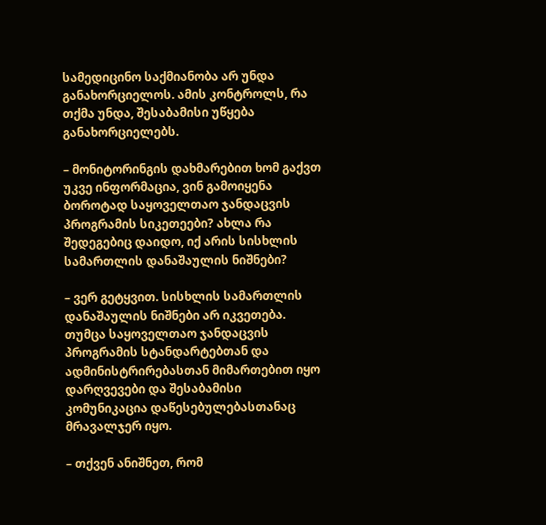სამედიცინო საქმიანობა არ უნდა განახორციელოს. ამის კონტროლს, რა თქმა უნდა, შესაბამისი უწყება განახორციელებს.

– მონიტორინგის დახმარებით ხომ გაქვთ უკვე ინფორმაცია, ვინ გამოიყენა ბოროტად საყოველთაო ჯანდაცვის პროგრამის სიკეთეები? ახლა რა შედეგებიც დაიდო, იქ არის სისხლის სამართლის დანაშაულის ნიშნები?

– ვერ გეტყვით. სისხლის სამართლის დანაშაულის ნიშნები არ იკვეთება. თუმცა საყოველთაო ჯანდაცვის პროგრამის სტანდარტებთან და ადმინისტრირებასთან მიმართებით იყო დარღვევები და შესაბამისი კომუნიკაცია დაწესებულებასთანაც მრავალჯერ იყო.

– თქვენ ანიშნეთ, რომ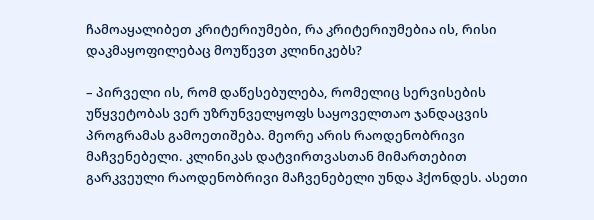ჩამოაყალიბეთ კრიტერიუმები, რა კრიტერიუმებია ის, რისი დაკმაყოფილებაც მოუწევთ კლინიკებს?

– პირველი ის, რომ დაწესებულება, რომელიც სერვისების უწყვეტობას ვერ უზრუნველყოფს საყოველთაო ჯანდაცვის პროგრამას გამოეთიშება. მეორე არის რაოდენობრივი მაჩვენებელი. კლინიკას დატვირთვასთან მიმართებით გარკვეული რაოდენობრივი მაჩვენებელი უნდა ჰქონდეს. ასეთი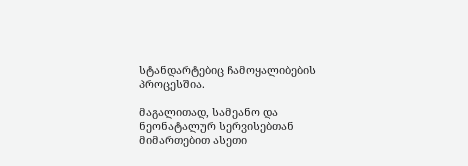სტანდარტებიც ჩამოყალიბების პროცესშია.

მაგალითად, სამეანო და ნეონატალურ სერვისებთან მიმართებით ასეთი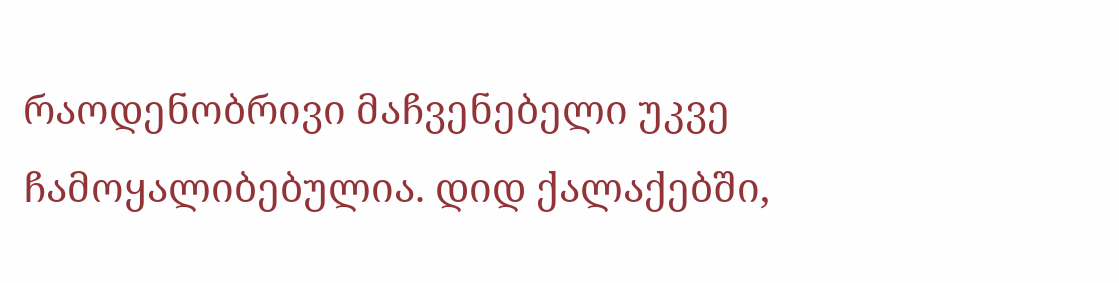რაოდენობრივი მაჩვენებელი უკვე ჩამოყალიბებულია. დიდ ქალაქებში,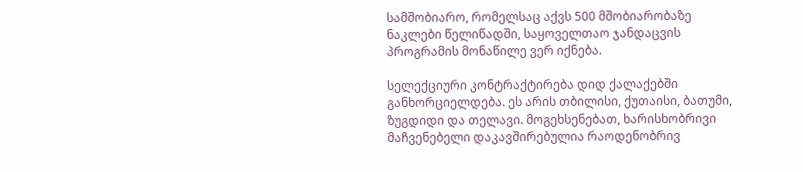სამშობიარო, რომელსაც აქვს 500 მშობიარობაზე ნაკლები წელიწადში, საყოველთაო ჯანდაცვის პროგრამის მონაწილე ვერ იქნება.

სელექციური კონტრაქტირება დიდ ქალაქებში განხორციელდება. ეს არის თბილისი, ქუთაისი, ბათუმი, ზუგდიდი და თელავი. მოგეხსენებათ, ხარისხობრივი მაჩვენებელი დაკავშირებულია რაოდენობრივ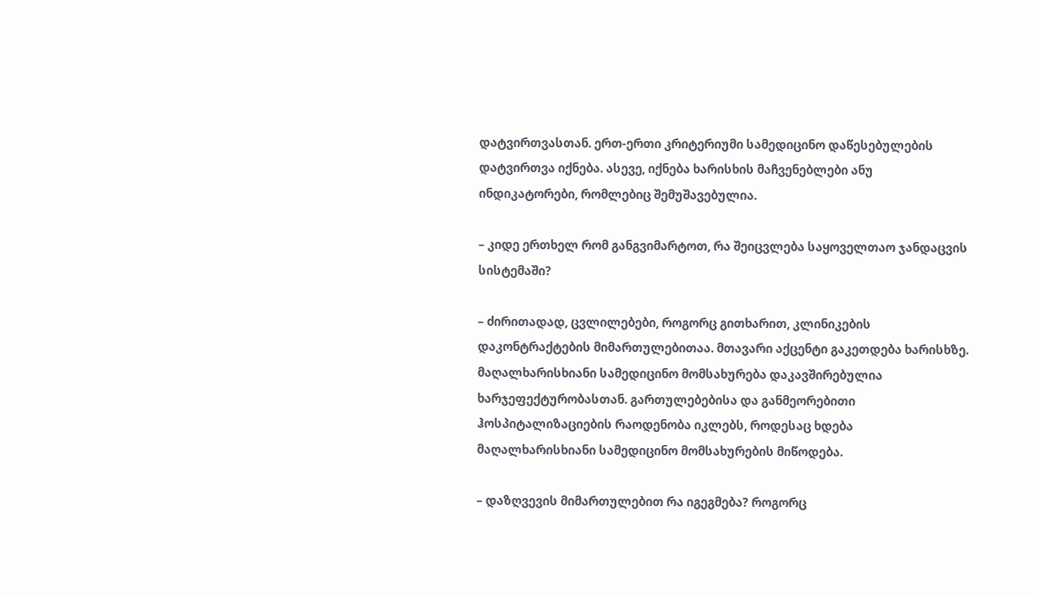დატვირთვასთან. ერთ-ერთი კრიტერიუმი სამედიცინო დაწესებულების დატვირთვა იქნება. ასევე, იქნება ხარისხის მაჩვენებლები ანუ ინდიკატორები, რომლებიც შემუშავებულია.

– კიდე ერთხელ რომ განგვიმარტოთ, რა შეიცვლება საყოველთაო ჯანდაცვის სისტემაში?

– ძირითადად, ცვლილებები, როგორც გითხარით, კლინიკების დაკონტრაქტების მიმართულებითაა. მთავარი აქცენტი გაკეთდება ხარისხზე. მაღალხარისხიანი სამედიცინო მომსახურება დაკავშირებულია ხარჯეფექტურობასთან. გართულებებისა და განმეორებითი ჰოსპიტალიზაციების რაოდენობა იკლებს, როდესაც ხდება მაღალხარისხიანი სამედიცინო მომსახურების მიწოდება.

– დაზღვევის მიმართულებით რა იგეგმება? როგორც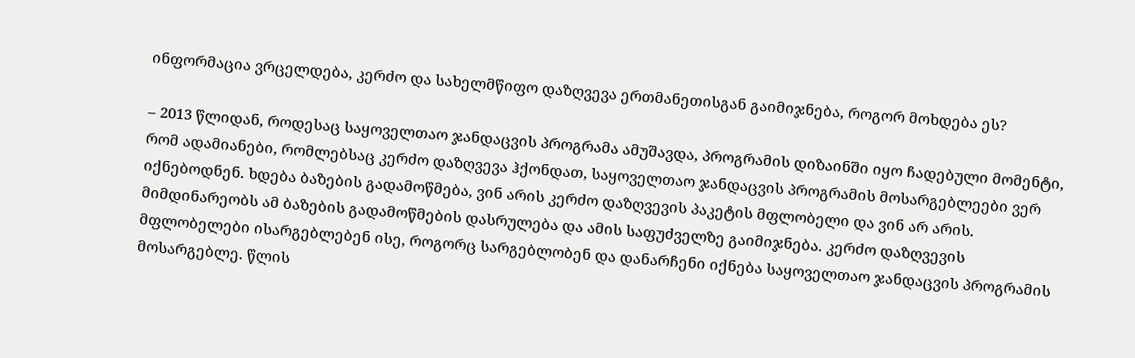ინფორმაცია ვრცელდება, კერძო და სახელმწიფო დაზღვევა ერთმანეთისგან გაიმიჯნება, როგორ მოხდება ეს?

– 2013 წლიდან, როდესაც საყოველთაო ჯანდაცვის პროგრამა ამუშავდა, პროგრამის დიზაინში იყო ჩადებული მომენტი, რომ ადამიანები, რომლებსაც კერძო დაზღვევა ჰქონდათ, საყოველთაო ჯანდაცვის პროგრამის მოსარგებლეები ვერ იქნებოდნენ. ხდება ბაზების გადამოწმება, ვინ არის კერძო დაზღვევის პაკეტის მფლობელი და ვინ არ არის. მიმდინარეობს ამ ბაზების გადამოწმების დასრულება და ამის საფუძველზე გაიმიჯნება. კერძო დაზღვევის მფლობელები ისარგებლებენ ისე, როგორც სარგებლობენ და დანარჩენი იქნება საყოველთაო ჯანდაცვის პროგრამის მოსარგებლე. წლის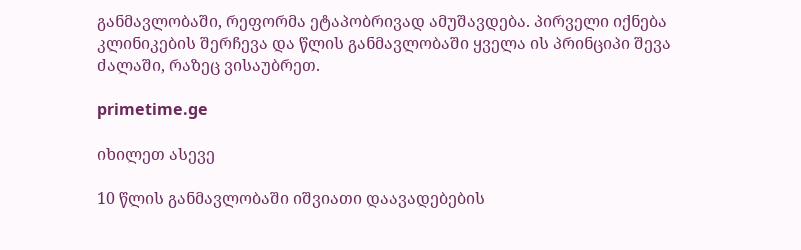განმავლობაში, რეფორმა ეტაპობრივად ამუშავდება. პირველი იქნება კლინიკების შერჩევა და წლის განმავლობაში ყველა ის პრინციპი შევა ძალაში, რაზეც ვისაუბრეთ.

primetime.ge

იხილეთ ასევე

10 წლის განმავლობაში იშვიათი დაავადებების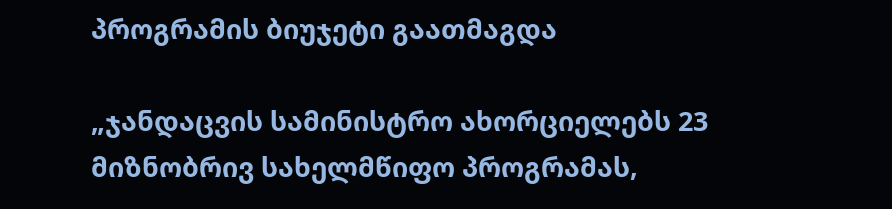პროგრამის ბიუჯეტი გაათმაგდა

„ჯანდაცვის სამინისტრო ახორციელებს 23 მიზნობრივ სახელმწიფო პროგრამას,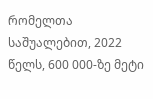რომელთა საშუალებით, 2022 წელს, 600 000-ზე მეტი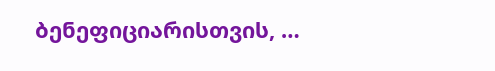ბენეფიციარისთვის, …